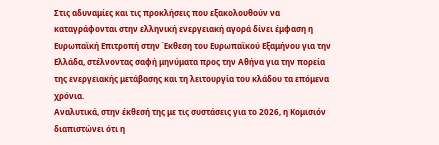Στις αδυναμίες και τις προκλήσεις που εξακολουθούν να καταγράφονται στην ελληνική ενεργειακή αγορά δίνει έμφαση η Ευρωπαϊκή Επιτροπή στην Έκθεση του Ευρωπαϊκού Εξαμήνου για την Ελλάδα, στέλνοντας σαφή μηνύματα προς την Αθήνα για την πορεία της ενεργειακής μετάβασης και τη λειτουργία του κλάδου τα επόμενα χρόνια.
Αναλυτικά, στην έκθεσή της με τις συστάσεις για το 2026, η Κομισιόν διαπιστώνει ότι η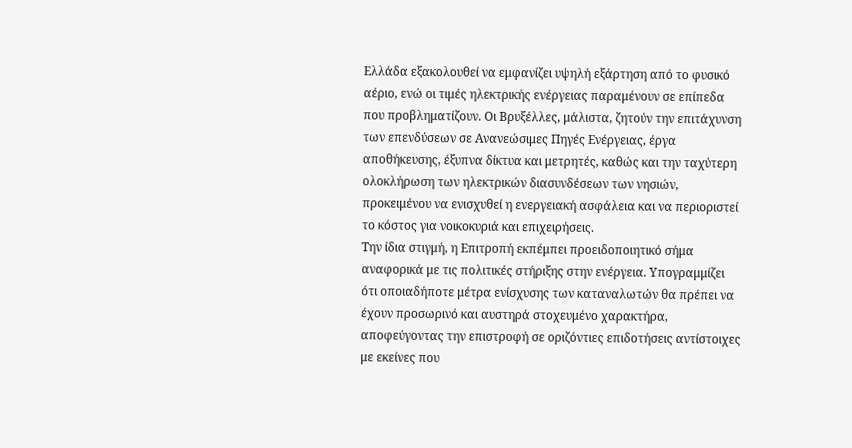Ελλάδα εξακολουθεί να εμφανίζει υψηλή εξάρτηση από το φυσικό αέριο, ενώ οι τιμές ηλεκτρικής ενέργειας παραμένουν σε επίπεδα που προβληματίζουν. Οι Βρυξέλλες, μάλιστα, ζητούν την επιτάχυνση των επενδύσεων σε Ανανεώσιμες Πηγές Ενέργειας, έργα αποθήκευσης, έξυπνα δίκτυα και μετρητές, καθώς και την ταχύτερη ολοκλήρωση των ηλεκτρικών διασυνδέσεων των νησιών, προκειμένου να ενισχυθεί η ενεργειακή ασφάλεια και να περιοριστεί το κόστος για νοικοκυριά και επιχειρήσεις.
Την ίδια στιγμή, η Επιτροπή εκπέμπει προειδοποιητικό σήμα αναφορικά με τις πολιτικές στήριξης στην ενέργεια. Υπογραμμίζει ότι οποιαδήποτε μέτρα ενίσχυσης των καταναλωτών θα πρέπει να έχουν προσωρινό και αυστηρά στοχευμένο χαρακτήρα, αποφεύγοντας την επιστροφή σε οριζόντιες επιδοτήσεις αντίστοιχες με εκείνες που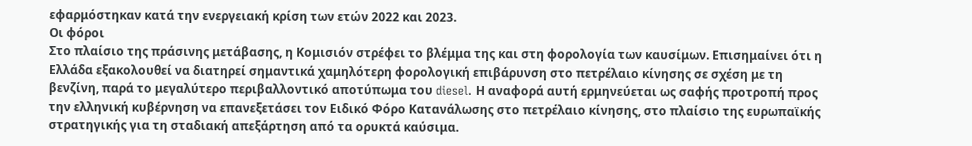εφαρμόστηκαν κατά την ενεργειακή κρίση των ετών 2022 και 2023.
Οι φόροι
Στο πλαίσιο της πράσινης μετάβασης, η Κομισιόν στρέφει το βλέμμα της και στη φορολογία των καυσίμων. Επισημαίνει ότι η Ελλάδα εξακολουθεί να διατηρεί σημαντικά χαμηλότερη φορολογική επιβάρυνση στο πετρέλαιο κίνησης σε σχέση με τη βενζίνη, παρά το μεγαλύτερο περιβαλλοντικό αποτύπωμα του diesel. Η αναφορά αυτή ερμηνεύεται ως σαφής προτροπή προς την ελληνική κυβέρνηση να επανεξετάσει τον Ειδικό Φόρο Κατανάλωσης στο πετρέλαιο κίνησης, στο πλαίσιο της ευρωπαϊκής στρατηγικής για τη σταδιακή απεξάρτηση από τα ορυκτά καύσιμα.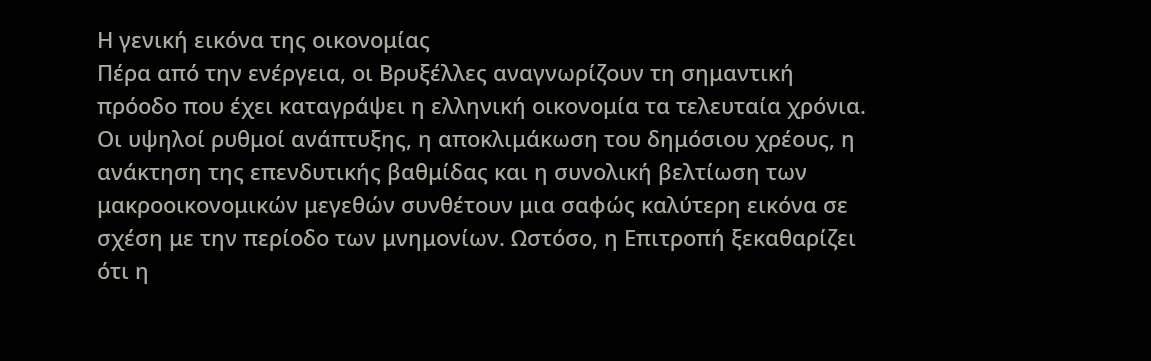Η γενική εικόνα της οικονομίας
Πέρα από την ενέργεια, οι Βρυξέλλες αναγνωρίζουν τη σημαντική πρόοδο που έχει καταγράψει η ελληνική οικονομία τα τελευταία χρόνια. Οι υψηλοί ρυθμοί ανάπτυξης, η αποκλιμάκωση του δημόσιου χρέους, η ανάκτηση της επενδυτικής βαθμίδας και η συνολική βελτίωση των μακροοικονομικών μεγεθών συνθέτουν μια σαφώς καλύτερη εικόνα σε σχέση με την περίοδο των μνημονίων. Ωστόσο, η Επιτροπή ξεκαθαρίζει ότι η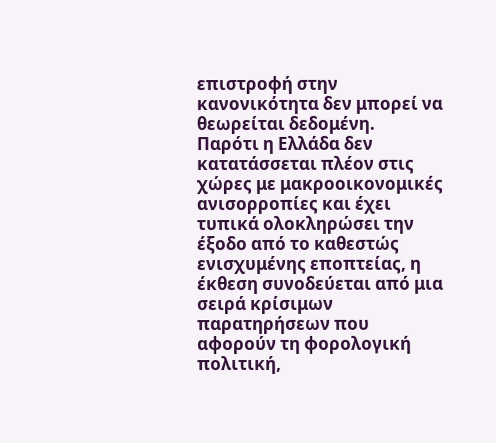επιστροφή στην κανονικότητα δεν μπορεί να θεωρείται δεδομένη.
Παρότι η Ελλάδα δεν κατατάσσεται πλέον στις χώρες με μακροοικονομικές ανισορροπίες και έχει τυπικά ολοκληρώσει την έξοδο από το καθεστώς ενισχυμένης εποπτείας, η έκθεση συνοδεύεται από μια σειρά κρίσιμων παρατηρήσεων που αφορούν τη φορολογική πολιτική,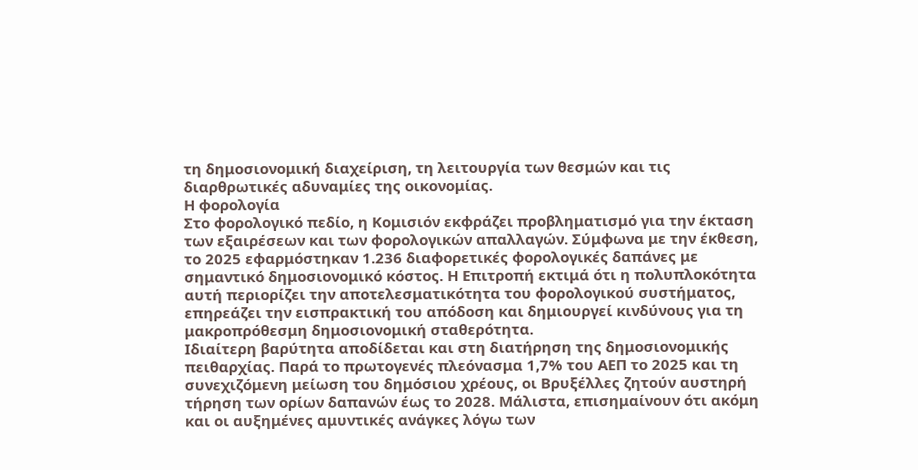τη δημοσιονομική διαχείριση, τη λειτουργία των θεσμών και τις διαρθρωτικές αδυναμίες της οικονομίας.
Η φορολογία
Στο φορολογικό πεδίο, η Κομισιόν εκφράζει προβληματισμό για την έκταση των εξαιρέσεων και των φορολογικών απαλλαγών. Σύμφωνα με την έκθεση, το 2025 εφαρμόστηκαν 1.236 διαφορετικές φορολογικές δαπάνες με σημαντικό δημοσιονομικό κόστος. Η Επιτροπή εκτιμά ότι η πολυπλοκότητα αυτή περιορίζει την αποτελεσματικότητα του φορολογικού συστήματος, επηρεάζει την εισπρακτική του απόδοση και δημιουργεί κινδύνους για τη μακροπρόθεσμη δημοσιονομική σταθερότητα.
Ιδιαίτερη βαρύτητα αποδίδεται και στη διατήρηση της δημοσιονομικής πειθαρχίας. Παρά το πρωτογενές πλεόνασμα 1,7% του ΑΕΠ το 2025 και τη συνεχιζόμενη μείωση του δημόσιου χρέους, οι Βρυξέλλες ζητούν αυστηρή τήρηση των ορίων δαπανών έως το 2028. Μάλιστα, επισημαίνουν ότι ακόμη και οι αυξημένες αμυντικές ανάγκες λόγω των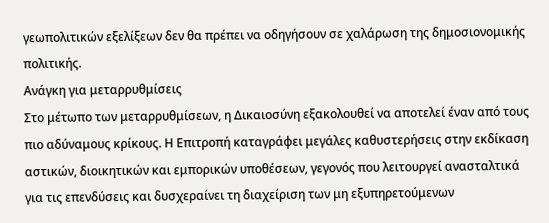γεωπολιτικών εξελίξεων δεν θα πρέπει να οδηγήσουν σε χαλάρωση της δημοσιονομικής πολιτικής.
Ανάγκη για μεταρρυθμίσεις
Στο μέτωπο των μεταρρυθμίσεων, η Δικαιοσύνη εξακολουθεί να αποτελεί έναν από τους πιο αδύναμους κρίκους. Η Επιτροπή καταγράφει μεγάλες καθυστερήσεις στην εκδίκαση αστικών, διοικητικών και εμπορικών υποθέσεων, γεγονός που λειτουργεί ανασταλτικά για τις επενδύσεις και δυσχεραίνει τη διαχείριση των μη εξυπηρετούμενων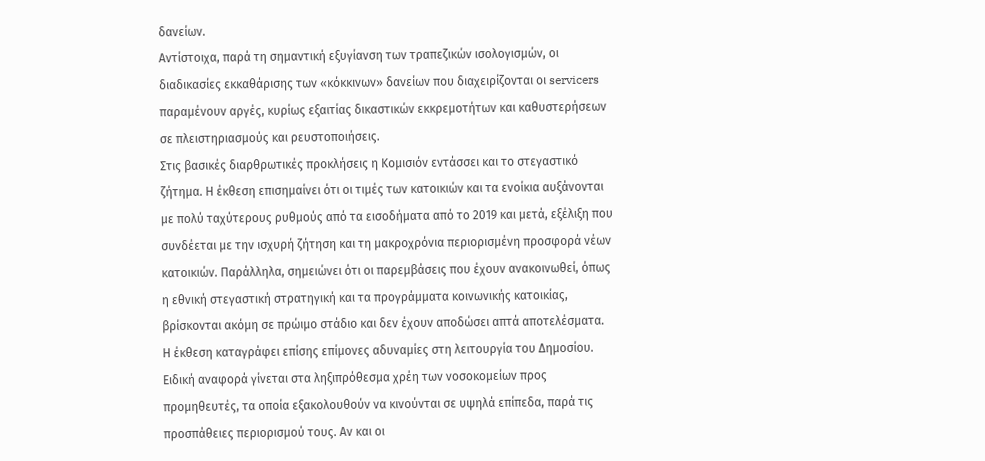δανείων.
Αντίστοιχα, παρά τη σημαντική εξυγίανση των τραπεζικών ισολογισμών, οι διαδικασίες εκκαθάρισης των «κόκκινων» δανείων που διαχειρίζονται οι servicers παραμένουν αργές, κυρίως εξαιτίας δικαστικών εκκρεμοτήτων και καθυστερήσεων σε πλειστηριασμούς και ρευστοποιήσεις.
Στις βασικές διαρθρωτικές προκλήσεις η Κομισιόν εντάσσει και το στεγαστικό ζήτημα. Η έκθεση επισημαίνει ότι οι τιμές των κατοικιών και τα ενοίκια αυξάνονται με πολύ ταχύτερους ρυθμούς από τα εισοδήματα από το 2019 και μετά, εξέλιξη που συνδέεται με την ισχυρή ζήτηση και τη μακροχρόνια περιορισμένη προσφορά νέων κατοικιών. Παράλληλα, σημειώνει ότι οι παρεμβάσεις που έχουν ανακοινωθεί, όπως η εθνική στεγαστική στρατηγική και τα προγράμματα κοινωνικής κατοικίας, βρίσκονται ακόμη σε πρώιμο στάδιο και δεν έχουν αποδώσει απτά αποτελέσματα.
Η έκθεση καταγράφει επίσης επίμονες αδυναμίες στη λειτουργία του Δημοσίου. Ειδική αναφορά γίνεται στα ληξιπρόθεσμα χρέη των νοσοκομείων προς προμηθευτές, τα οποία εξακολουθούν να κινούνται σε υψηλά επίπεδα, παρά τις προσπάθειες περιορισμού τους. Αν και οι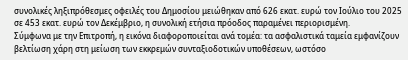συνολικές ληξιπρόθεσμες οφειλές του Δημοσίου μειώθηκαν από 626 εκατ. ευρώ τον Ιούλιο του 2025 σε 453 εκατ. ευρώ τον Δεκέμβριο, η συνολική ετήσια πρόοδος παραμένει περιορισμένη.
Σύμφωνα με την Επιτροπή, η εικόνα διαφοροποιείται ανά τομέα: τα ασφαλιστικά ταμεία εμφανίζουν βελτίωση χάρη στη μείωση των εκκρεμών συνταξιοδοτικών υποθέσεων, ωστόσο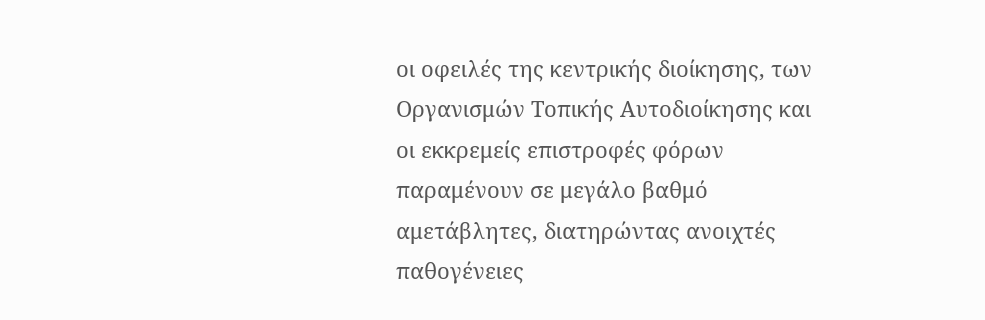οι οφειλές της κεντρικής διοίκησης, των Οργανισμών Τοπικής Αυτοδιοίκησης και οι εκκρεμείς επιστροφές φόρων παραμένουν σε μεγάλο βαθμό αμετάβλητες, διατηρώντας ανοιχτές παθογένειες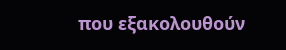που εξακολουθούν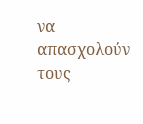να απασχολούν τους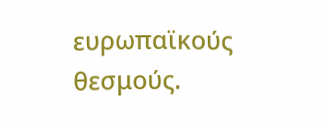ευρωπαϊκούς θεσμούς.